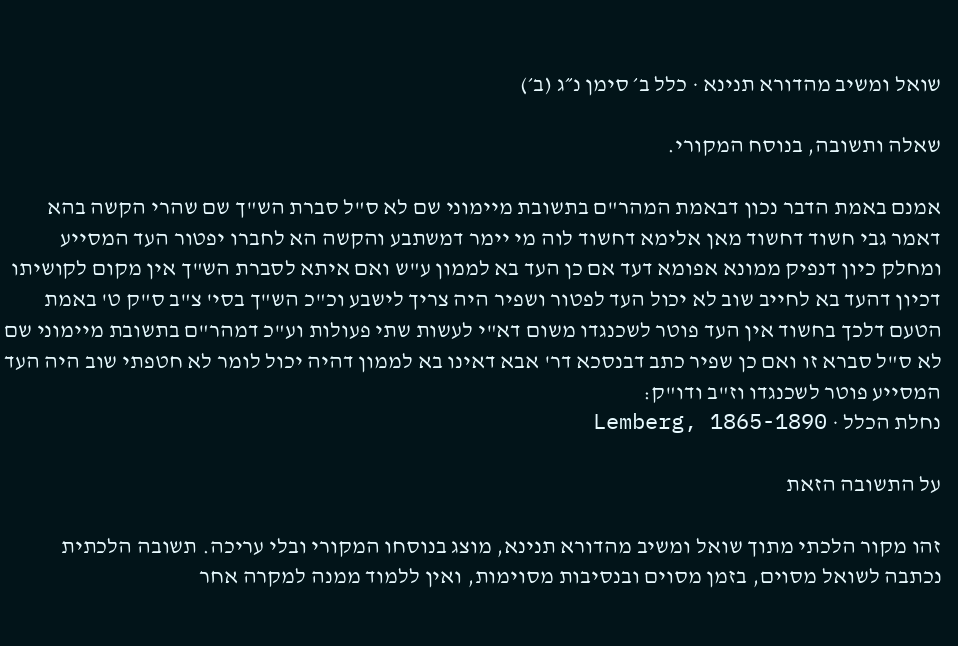שואל ומשיב מהדורא תנינא · כלל ב׳ סימן נ״ג (ב׳)

שאלה ותשובה, בנוסח המקורי.

אמנם באמת הדבר נכון דבאמת המהר"ם בתשובת מיימוני שם לא ס"ל סברת הש"ך שם שהרי הקשה בהא דאמר גבי חשוד דחשוד מאן אלימא דחשוד לוה מי יימר דמשתבע והקשה הא לחברו יפטור העד המסייע ומחלק כיון דנפיק ממונא אפומא דעד אם כן העד בא לממון ע"ש ואם איתא לסברת הש"ך אין מקום לקושיתו דכיון דהעד בא לחייב שוב לא יכול העד לפטור ושפיר היה צריך לישבע וכ"כ הש"ך בסי' צ"ב ס"ק ט' באמת הטעם דלכך בחשוד אין העד פוטר לשכנגדו משום דא"י לעשות שתי פעולות וע"כ דמהר"ם בתשובת מיימוני שם לא ס"ל סברא זו ואם כן שפיר כתב דבנסכא דר' אבא דאינו בא לממון דהיה יכול לומר לא חטפתי שוב היה העד המסייע פוטר לשכנגדו וז"ב ודו"ק:
נחלת הכלל · Lemberg, 1865-1890

על התשובה הזאת

זהו מקור הלכתי מתוך שואל ומשיב מהדורא תנינא, מוצג בנוסחו המקורי ובלי עריכה. תשובה הלכתית נכתבה לשואל מסוים, בזמן מסוים ובנסיבות מסוימות, ואין ללמוד ממנה למקרה אחר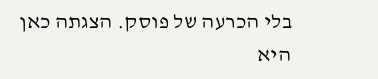בלי הכרעה של פוסק. הצגתה כאן היא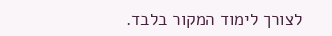לצורך לימוד המקור בלבד.